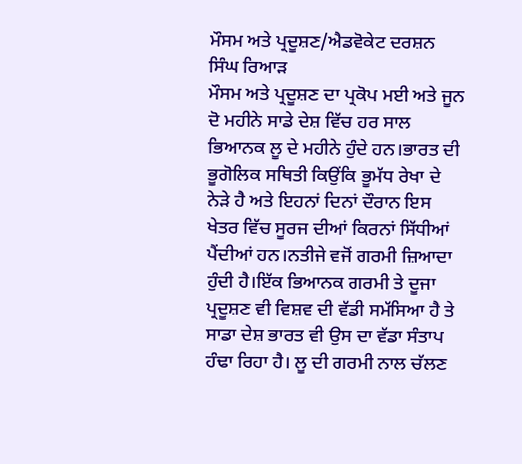ਮੌਸਮ ਅਤੇ ਪ੍ਰਦੂਸ਼ਣ/ਐਡਵੋਕੇਟ ਦਰਸ਼ਨ ਸਿੰਘ ਰਿਆੜ
ਮੌਸਮ ਅਤੇ ਪ੍ਰਦੂਸ਼ਣ ਦਾ ਪ੍ਰਕੋਪ ਮਈ ਅਤੇ ਜੂਨ ਦੋ ਮਹੀਨੇ ਸਾਡੇ ਦੇਸ਼ ਵਿੱਚ ਹਰ ਸਾਲ ਭਿਆਨਕ ਲੂ ਦੇ ਮਹੀਨੇ ਹੁੰਦੇ ਹਨ।ਭਾਰਤ ਦੀ ਭੂਗੋਲਿਕ ਸਥਿਤੀ ਕਿਉਂਕਿ ਭੂਮੱਧ ਰੇਖਾ ਦੇ ਨੇੜੇ ਹੈ ਅਤੇ ਇਹਨਾਂ ਦਿਨਾਂ ਦੌਰਾਨ ਇਸ ਖੇਤਰ ਵਿੱਚ ਸੂਰਜ ਦੀਆਂ ਕਿਰਨਾਂ ਸਿੱਧੀਆਂ ਪੈਂਦੀਆਂ ਹਨ।ਨਤੀਜੇ ਵਜੋਂ ਗਰਮੀ ਜ਼ਿਆਦਾ ਹੁੰਦੀ ਹੈ।ਇੱਕ ਭਿਆਨਕ ਗਰਮੀ ਤੇ ਦੂਜਾ ਪ੍ਰਦੂਸ਼ਣ ਵੀ ਵਿਸ਼ਵ ਦੀ ਵੱਡੀ ਸਮੱਸਿਆ ਹੈ ਤੇ ਸਾਡਾ ਦੇਸ਼ ਭਾਰਤ ਵੀ ਉਸ ਦਾ ਵੱਡਾ ਸੰਤਾਪ ਹੰਢਾ ਰਿਹਾ ਹੈ। ਲੂ ਦੀ ਗਰਮੀ ਨਾਲ ਚੱਲਣ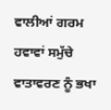ਵਾਲੀਆਂ ਗਰਮ ਹਵਾਵਾਂ ਸਮੁੱਚੇ ਵਾਤਾਵਰਣ ਨੂੰ ਭਖਾ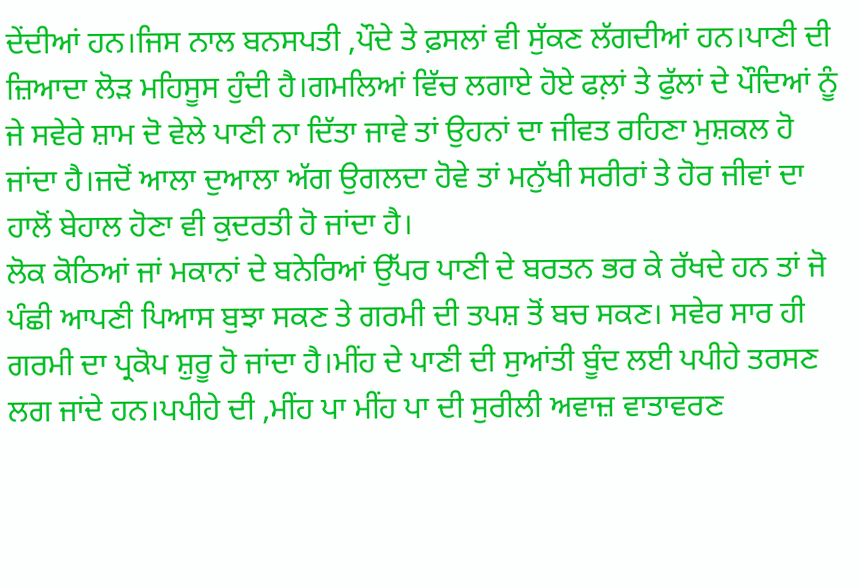ਦੇਂਦੀਆਂ ਹਨ।ਜਿਸ ਨਾਲ ਬਨਸਪਤੀ ,ਪੌਦੇ ਤੇ ਫ਼ਸਲਾਂ ਵੀ ਸੁੱਕਣ ਲੱਗਦੀਆਂ ਹਨ।ਪਾਣੀ ਦੀ ਜ਼ਿਆਦਾ ਲੋੜ ਮਹਿਸੂਸ ਹੁੰਦੀ ਹੈ।ਗਮਲਿਆਂ ਵਿੱਚ ਲਗਾਏ ਹੋਏ ਫਲ਼ਾਂ ਤੇ ਫੁੱਲਾਂ ਦੇ ਪੌਦਿਆਂ ਨੂੰ ਜੇ ਸਵੇਰੇ ਸ਼ਾਮ ਦੋ ਵੇਲੇ ਪਾਣੀ ਨਾ ਦਿੱਤਾ ਜਾਵੇ ਤਾਂ ਉਹਨਾਂ ਦਾ ਜੀਵਤ ਰਹਿਣਾ ਮੁਸ਼ਕਲ ਹੋ ਜਾਂਦਾ ਹੈ।ਜਦੋਂ ਆਲਾ ਦੁਆਲਾ ਅੱਗ ਉਗਲਦਾ ਹੋਵੇ ਤਾਂ ਮਨੁੱਖੀ ਸਰੀਰਾਂ ਤੇ ਹੋਰ ਜੀਵਾਂ ਦਾ ਹਾਲੋਂ ਬੇਹਾਲ ਹੋਣਾ ਵੀ ਕੁਦਰਤੀ ਹੋ ਜਾਂਦਾ ਹੈ।
ਲੋਕ ਕੋਠਿਆਂ ਜਾਂ ਮਕਾਨਾਂ ਦੇ ਬਨੇਰਿਆਂ ਉੱਪਰ ਪਾਣੀ ਦੇ ਬਰਤਨ ਭਰ ਕੇ ਰੱਖਦੇ ਹਨ ਤਾਂ ਜੋ ਪੰਛੀ ਆਪਣੀ ਪਿਆਸ ਬੁਝਾ ਸਕਣ ਤੇ ਗਰਮੀ ਦੀ ਤਪਸ਼ ਤੋਂ ਬਚ ਸਕਣ। ਸਵੇਰ ਸਾਰ ਹੀ ਗਰਮੀ ਦਾ ਪ੍ਰਕੋਪ ਸ਼ੁਰੂ ਹੋ ਜਾਂਦਾ ਹੈ।ਮੀਂਹ ਦੇ ਪਾਣੀ ਦੀ ਸੁਆਂਤੀ ਬੂੰਦ ਲਈ ਪਪੀਹੇ ਤਰਸਣ ਲਗ ਜਾਂਦੇ ਹਨ।ਪਪੀਹੇ ਦੀ ,ਮੀਂਹ ਪਾ ਮੀਂਹ ਪਾ ਦੀ ਸੁਰੀਲੀ ਅਵਾਜ਼ ਵਾਤਾਵਰਣ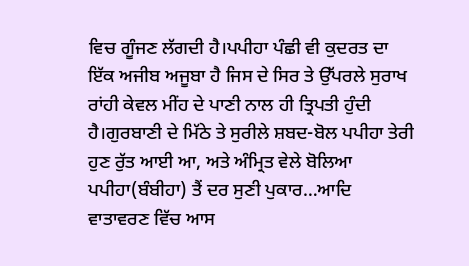ਵਿਚ ਗੂੰਜਣ ਲੱਗਦੀ ਹੈ।ਪਪੀਹਾ ਪੰਛੀ ਵੀ ਕੁਦਰਤ ਦਾ ਇੱਕ ਅਜੀਬ ਅਜੂਬਾ ਹੈ ਜਿਸ ਦੇ ਸਿਰ ਤੇ ਉੱਪਰਲੇ ਸੁਰਾਖ ਰਾਂਹੀ ਕੇਵਲ ਮੀਂਹ ਦੇ ਪਾਣੀ ਨਾਲ ਹੀ ਤ੍ਰਿਪਤੀ ਹੁੰਦੀ ਹੈ।ਗੁਰਬਾਣੀ ਦੇ ਮਿੱਠੇ ਤੇ ਸੁਰੀਲੇ ਸ਼ਬਦ-ਬੋਲ ਪਪੀਹਾ ਤੇਰੀ ਹੁਣ ਰੁੱਤ ਆਈ ਆ, ਅਤੇ ਅੰਮ੍ਰਿਤ ਵੇਲੇ ਬੋਲਿਆ ਪਪੀਹਾ(ਬੰਬੀਹਾ) ਤੈਂ ਦਰ ਸੁਣੀ ਪੁਕਾਰ…ਆਦਿ ਵਾਤਾਵਰਣ ਵਿੱਚ ਆਸ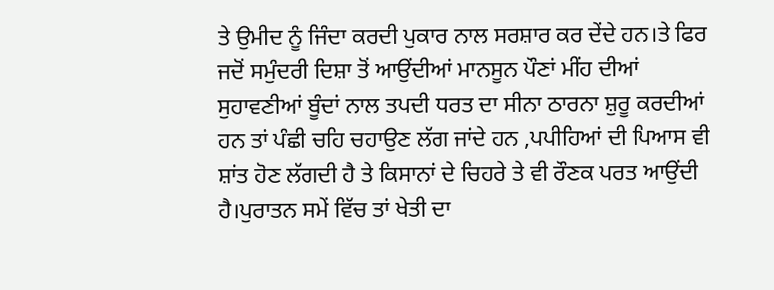ਤੇ ਉਮੀਦ ਨੂੰ ਜਿੰਦਾ ਕਰਦੀ ਪੁਕਾਰ ਨਾਲ ਸਰਸ਼ਾਰ ਕਰ ਦੇਂਦੇ ਹਨ।ਤੇ ਫਿਰ ਜਦੋਂ ਸਮੁੰਦਰੀ ਦਿਸ਼ਾ ਤੋਂ ਆਉਂਦੀਆਂ ਮਾਨਸੂਨ ਪੌਣਾਂ ਮੀਂਹ ਦੀਆਂ ਸੁਹਾਵਣੀਆਂ ਬੂੰਦਾਂ ਨਾਲ ਤਪਦੀ ਧਰਤ ਦਾ ਸੀਨਾ ਠਾਰਨਾ ਸ਼ੁਰੂ ਕਰਦੀਆਂ ਹਨ ਤਾਂ ਪੰਛੀ ਚਹਿ ਚਹਾਉਣ ਲੱਗ ਜਾਂਦੇ ਹਨ ,ਪਪੀਹਿਆਂ ਦੀ ਪਿਆਸ ਵੀ ਸ਼ਾਂਤ ਹੋਣ ਲੱਗਦੀ ਹੈ ਤੇ ਕਿਸਾਨਾਂ ਦੇ ਚਿਹਰੇ ਤੇ ਵੀ ਰੌਣਕ ਪਰਤ ਆਉਂਦੀ ਹੈ।ਪੁਰਾਤਨ ਸਮੇਂ ਵਿੱਚ ਤਾਂ ਖੇਤੀ ਦਾ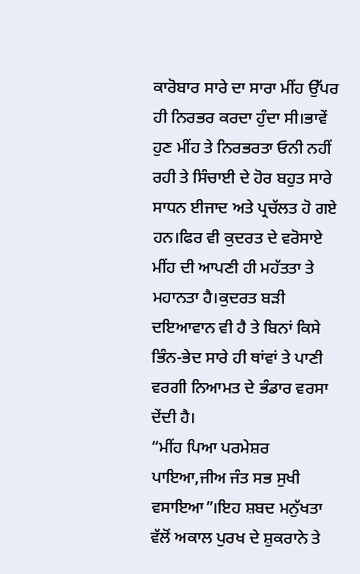ਕਾਰੋਬਾਰ ਸਾਰੇ ਦਾ ਸਾਰਾ ਮੀਂਹ ਉੱਪਰ ਹੀ ਨਿਰਭਰ ਕਰਦਾ ਹੁੰਦਾ ਸੀ।ਭਾਵੇਂ ਹੁਣ ਮੀਂਹ ਤੇ ਨਿਰਭਰਤਾ ਓਨੀ ਨਹੀਂ ਰਹੀ ਤੇ ਸਿੰਚਾਈ ਦੇ ਹੋਰ ਬਹੁਤ ਸਾਰੇ ਸਾਧਨ ਈਜਾਦ ਅਤੇ ਪ੍ਰਚੱਲਤ ਹੋ ਗਏ ਹਨ।ਫਿਰ ਵੀ ਕੁਦਰਤ ਦੇ ਵਰੋਸਾਏ ਮੀਂਹ ਦੀ ਆਪਣੀ ਹੀ ਮਹੱਤਤਾ ਤੇ ਮਹਾਨਤਾ ਹੈ।ਕੁਦਰਤ ਬੜੀ ਦਇਆਵਾਨ ਵੀ ਹੈ ਤੇ ਬਿਨਾਂ ਕਿਸੇ ਭਿੰਨ-ਭੇਦ ਸਾਰੇ ਹੀ ਥਾਂਵਾਂ ਤੇ ਪਾਣੀ ਵਰਗੀ ਨਿਆਮਤ ਦੇ ਭੰਡਾਰ ਵਰਸਾ ਦੇਂਦੀ ਹੈ।
“ਮੀਂਹ ਪਿਆ ਪਰਮੇਸ਼ਰ ਪਾਇਆ,ਜੀਅ ਜੰਤ ਸਭ ਸੁਖੀ ਵਸਾਇਆ”।ਇਹ ਸ਼ਬਦ ਮਨੁੱਖਤਾ ਵੱਲੋਂ ਅਕਾਲ ਪੁਰਖ ਦੇ ਸ਼ੁਕਰਾਨੇ ਤੇ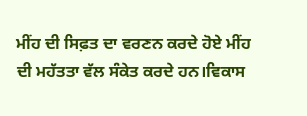ਮੀਂਹ ਦੀ ਸਿਫ਼ਤ ਦਾ ਵਰਣਨ ਕਰਦੇ ਹੋਏ ਮੀਂਹ ਦੀ ਮਹੱਤਤਾ ਵੱਲ ਸੰਕੇਤ ਕਰਦੇ ਹਨ।ਵਿਕਾਸ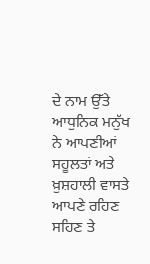ਦੇ ਨਾਮ ਉੱਤੇ ਆਧੁਨਿਕ ਮਨੁੱਖ ਨੇ ਆਪਣੀਆਂ ਸਹੂਲਤਾਂ ਅਤੇ ਖ਼ੁਸ਼ਹਾਲੀ ਵਾਸਤੇ ਆਪਣੇ ਰਹਿਣ ਸਹਿਣ ਤੇ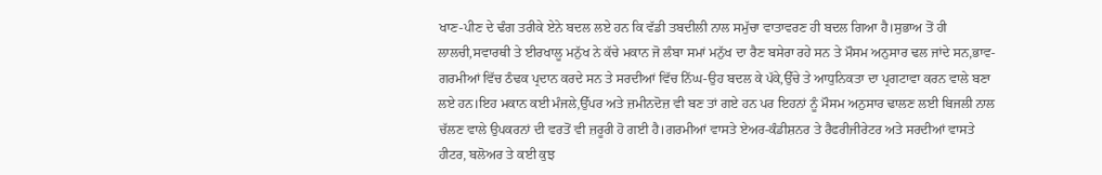ਖਾਣ-ਪੀਣ ਦੇ ਢੰਗ ਤਰੀਕੇ ਏਨੇ ਬਦਲ ਲਏ ਹਨ ਕਿ ਵੱਡੀ ਤਬਦੀਲੀ ਨਾਲ ਸਮੁੱਚਾ ਵਾਤਾਵਰਣ ਹੀ ਬਦਲ ਗਿਆ ਹੈ।ਸੁਭਾਅ ਤੋਂ ਹੀ ਲਾਲਚੀ,ਸਵਾਰਥੀ ਤੇ ਈਰਖਾਲੂ ਮਨੁੱਖ ਨੇ ਕੱਚੇ ਮਕਾਨ ਜੋ ਲੰਬਾ ਸਮਾਂ ਮਨੁੱਖ ਦਾ ਰੈਣ ਬਸੇਰਾ ਰਹੇ ਸਨ ਤੇ ਮੌਸਮ ਅਨੁਸਾਰ ਢਲ ਜਾਂਦੇ ਸਨ,ਭਾਵ- ਗਰਮੀਆਂ ਵਿੱਚ ਠੰਢਕ ਪ੍ਰਦਾਨ ਕਰਦੇ ਸਨ ਤੇ ਸਰਦੀਆਂ ਵਿੱਚ ਨਿੱਘ-ਉਹ ਬਦਲ ਕੇ ਪੱਕੇ,ਉੱਚੇ ਤੇ ਆਧੁਨਿਕਤਾ ਦਾ ਪ੍ਰਗਟਾਵਾ ਕਰਨ ਵਾਲੇ ਬਣਾ ਲਏ ਹਨ।ਇਹ ਮਕਾਨ ਕਈ ਮੰਜਲੇ,ਉੱਪਰ ਅਤੇ ਜ਼ਮੀਨਦੋਜ਼ ਵੀ ਬਣ ਤਾਂ ਗਏ ਹਨ ਪਰ ਇਹਨਾਂ ਨੂੰ ਮੌਸਮ ਅਨੁਸਾਰ ਢਾਲਣ ਲਈ ਬਿਜਲੀ ਨਾਲ ਚੱਲਣ ਵਾਲੇ ਉਪਕਰਨਾਂ ਦੀ ਵਰਤੋਂ ਵੀ ਜ਼ਰੂਰੀ ਹੋ ਗਈ ਹੈ।ਗਰਮੀਆਂ ਵਾਸਤੇ ਏਅਰ-ਕੰਡੀਸ਼ਨਰ ਤੇ ਰੈਫਰੀਜੀਰੇਟਰ ਅਤੇ ਸਰਦੀਆਂ ਵਾਸਤੇ ਹੀਟਰ, ਬਲੋਅਰ ਤੇ ਕਈ ਕੁਝ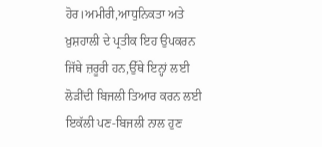ਹੋਰ।ਅਮੀਰੀ,ਆਧੁਨਿਕਤਾ ਅਤੇ ਖ਼ੁਸ਼ਹਾਲੀ ਦੇ ਪ੍ਰਤੀਕ ਇਹ ਉਪਕਰਨ ਜਿੱਥੇ ਜ਼ਰੂਰੀ ਹਨ,ਉੱਥੇ ਇਨ੍ਹਾਂ ਲਈ ਲੋੜੀਂਦੀ ਬਿਜਲੀ ਤਿਆਰ ਕਰਨ ਲਈ ਇਕੱਲੀ ਪਣ-ਬਿਜਲੀ ਨਾਲ ਹੁਣ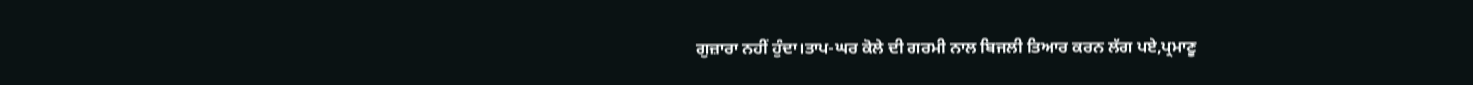ਗੁਜ਼ਾਰਾ ਨਹੀਂ ਹੁੰਦਾ।ਤਾਪ-ਘਰ ਕੋਲੇ ਦੀ ਗਰਮੀ ਨਾਲ ਬਿਜਲੀ ਤਿਆਰ ਕਰਨ ਲੱਗ ਪਏ,ਪ੍ਰਮਾਣੂ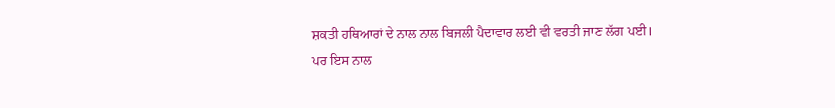ਸ਼ਕਤੀ ਹਥਿਆਰਾਂ ਦੇ ਨਾਲ ਨਾਲ ਬਿਜਲੀ ਪੈਦਾਵਾਰ ਲਈ ਵੀ ਵਰਤੀ ਜਾਣ ਲੱਗ ਪਈ।
ਪਰ ਇਸ ਨਾਲ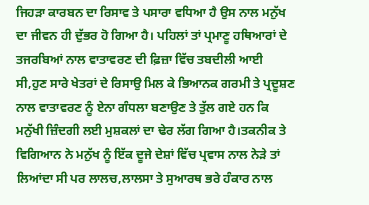ਜਿਹੜਾ ਕਾਰਬਨ ਦਾ ਰਿਸਾਵ ਤੇ ਪਸਾਰਾ ਵਧਿਆ ਹੈ ਉਸ ਨਾਲ ਮਨੁੱਖ ਦਾ ਜੀਵਨ ਹੀ ਦੁੱਭਰ ਹੋ ਗਿਆ ਹੈ। ਪਹਿਲਾਂ ਤਾਂ ਪ੍ਰਮਾਣੂ ਹਥਿਆਰਾਂ ਦੇ ਤਜਰਬਿਆਂ ਨਾਲ ਵਾਤਾਵਰਣ ਦੀ ਫ਼ਿਜ਼ਾ ਵਿੱਚ ਤਬਦੀਲੀ ਆਈ ਸੀ,ਹੁਣ ਸਾਰੇ ਖੇਤਰਾਂ ਦੇ ਰਿਸਾਉ ਮਿਲ ਕੇ ਭਿਆਨਕ ਗਰਮੀ ਤੇ ਪ੍ਰਦੂਸ਼ਣ ਨਾਲ ਵਾਤਾਵਰਣ ਨੂੰ ਏਨਾ ਗੰਧਲਾ ਬਣਾਉਣ ਤੇ ਤੁੱਲ ਗਏ ਹਨ ਕਿ ਮਨੁੱਖੀ ਜ਼ਿੰਦਗੀ ਲਈ ਮੁਸ਼ਕਲਾਂ ਦਾ ਢੇਰ ਲੱਗ ਗਿਆ ਹੈ।ਤਕਨੀਕ ਤੇ ਵਿਗਿਆਨ ਨੇ ਮਨੁੱਖ ਨੂੰ ਇੱਕ ਦੂਜੇ ਦੇਸ਼ਾਂ ਵਿੱਚ ਪ੍ਰਵਾਸ ਨਾਲ ਨੇੜੇ ਤਾਂ ਲਿਆਂਦਾ ਸੀ ਪਰ ਲਾਲਚ,ਲਾਲਸਾ ਤੇ ਸੁਆਰਥ ਭਰੇ ਹੰਕਾਰ ਨਾਲ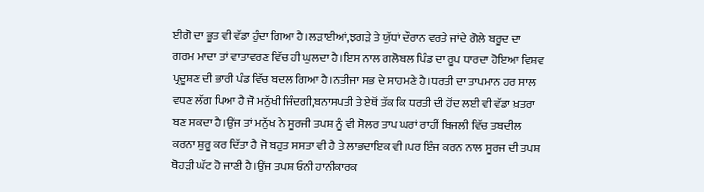ਈਗੋ ਦਾ ਭੂਤ ਵੀ ਵੱਡਾ ਹੁੰਦਾ ਗਿਆ ਹੈ।ਲੜਾਈਆਂ,ਝਗੜੇ ਤੇ ਯੁੱਧਾਂ ਦੌਰਾਨ ਵਰਤੇ ਜਾਂਦੇ ਗੋਲੇ ਬਰੂਦ ਦਾ ਗਰਮ ਮਾਦਾ ਤਾਂ ਵਾਤਾਵਰਣ ਵਿੱਚ ਹੀ ਘੁਲਦਾ ਹੈ।ਇਸ ਨਾਲ ਗਲੋਬਲ ਪਿੰਡ ਦਾ ਰੂਪ ਧਾਰਦਾ ਹੋਇਆ ਵਿਸ਼ਵ ਪ੍ਰਦੂਸ਼ਣ ਦੀ ਭਾਰੀ ਪੰਡ ਵਿੱਚ ਬਦਲ ਗਿਆ ਹੈ।ਨਤੀਜਾ ਸਭ ਦੇ ਸਾਹਮਣੇ ਹੈ।ਧਰਤੀ ਦਾ ਤਾਪਮਾਨ ਹਰ ਸਾਲ ਵਧਣ ਲੱਗ ਪਿਆ ਹੈ ਜੋ ਮਨੁੱਖੀ ਜਿੰਦਗੀ,ਬਨਾਸਪਤੀ ਤੇ ਏਥੋਂ ਤੱਕ ਕਿ ਧਰਤੀ ਦੀ ਹੋਂਦ ਲਈ ਵੀ ਵੱਡਾ ਖ਼ਤਰਾ ਬਣ ਸਕਦਾ ਹੈ।ਉਂਜ ਤਾਂ ਮਨੁੱਖ ਨੇ ਸੂਰਜੀ ਤਪਸ਼ ਨੂੰ ਵੀ ਸੋਲਰ ਤਾਪ ਘਰਾਂ ਰਾਹੀਂ ਬਿਜਲੀ ਵਿੱਚ ਤਬਦੀਲ ਕਰਨਾ ਸ਼ੁਰੂ ਕਰ ਦਿੱਤਾ ਹੈ ਜੋ ਬਹੁਤ ਸਸਤਾ ਵੀ ਹੈ ਤੇ ਲਾਭਦਾਇਕ ਵੀ।ਪਰ ਇੰਜ ਕਰਨ ਨਾਲ ਸੂਰਜ ਦੀ ਤਪਸ਼ ਥੋਹੜੀ ਘੱਟ ਹੋ ਜਾਣੀ ਹੈ।ਉਂਜ ਤਪਸ਼ ਓਨੀ ਹਾਨੀਕਾਰਕ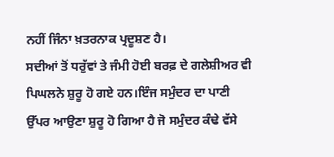ਨਹੀਂ ਜਿੰਨਾ ਖ਼ਤਰਨਾਕ ਪ੍ਰਦੂਸ਼ਣ ਹੈ।
ਸਦੀਆਂ ਤੋਂ ਧਰੁੱਵਾਂ ਤੇ ਜੰਮੀ ਹੋਈ ਬਰਫ਼ ਦੇ ਗਲੇਸ਼ੀਅਰ ਵੀ ਪਿਘਲਨੇ ਸ਼ੁਰੂ ਹੋ ਗਏ ਹਨ।ਇੰਜ ਸਮੁੰਦਰ ਦਾ ਪਾਣੀ ਉੱਪਰ ਆਉਣਾ ਸ਼ੁਰੂ ਹੋ ਗਿਆ ਹੈ ਜੋ ਸਮੁੰਦਰ ਕੰਢੇ ਵੱਸੇ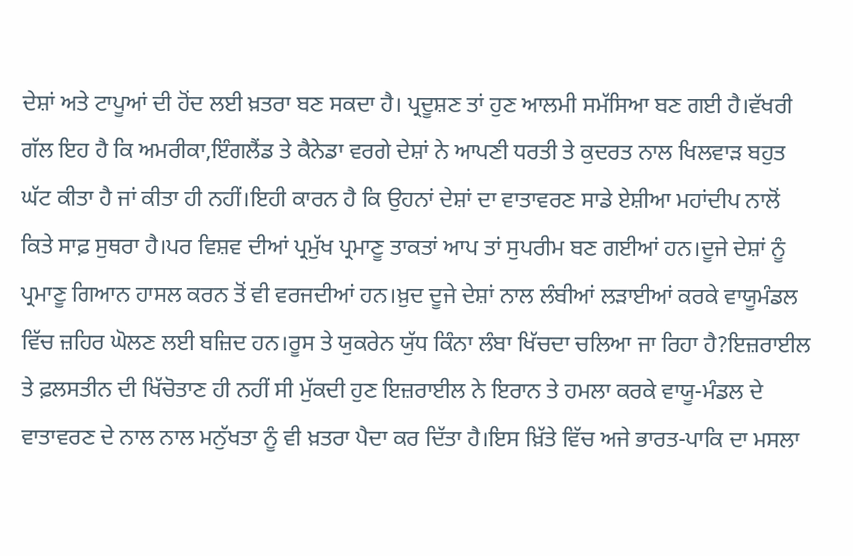ਦੇਸ਼ਾਂ ਅਤੇ ਟਾਪੂਆਂ ਦੀ ਹੋਂਦ ਲਈ ਖ਼ਤਰਾ ਬਣ ਸਕਦਾ ਹੈ। ਪ੍ਰਦੂਸ਼ਣ ਤਾਂ ਹੁਣ ਆਲਮੀ ਸਮੱਸਿਆ ਬਣ ਗਈ ਹੈ।ਵੱਖਰੀ ਗੱਲ ਇਹ ਹੈ ਕਿ ਅਮਰੀਕਾ,ਇੰਗਲੈਂਡ ਤੇ ਕੈਨੇਡਾ ਵਰਗੇ ਦੇਸ਼ਾਂ ਨੇ ਆਪਣੀ ਧਰਤੀ ਤੇ ਕੁਦਰਤ ਨਾਲ ਖਿਲਵਾੜ ਬਹੁਤ ਘੱਟ ਕੀਤਾ ਹੈ ਜਾਂ ਕੀਤਾ ਹੀ ਨਹੀਂ।ਇਹੀ ਕਾਰਨ ਹੈ ਕਿ ਉਹਨਾਂ ਦੇਸ਼ਾਂ ਦਾ ਵਾਤਾਵਰਣ ਸਾਡੇ ਏਸ਼ੀਆ ਮਹਾਂਦੀਪ ਨਾਲੋਂ ਕਿਤੇ ਸਾਫ਼ ਸੁਥਰਾ ਹੈ।ਪਰ ਵਿਸ਼ਵ ਦੀਆਂ ਪ੍ਰਮੁੱਖ ਪ੍ਰਮਾਣੂ ਤਾਕਤਾਂ ਆਪ ਤਾਂ ਸੁਪਰੀਮ ਬਣ ਗਈਆਂ ਹਨ।ਦੂਜੇ ਦੇਸ਼ਾਂ ਨੂੰ ਪ੍ਰਮਾਣੂ ਗਿਆਨ ਹਾਸਲ ਕਰਨ ਤੋਂ ਵੀ ਵਰਜਦੀਆਂ ਹਨ।ਖ਼ੁਦ ਦੂਜੇ ਦੇਸ਼ਾਂ ਨਾਲ ਲੰਬੀਆਂ ਲੜਾਈਆਂ ਕਰਕੇ ਵਾਯੂਮੰਡਲ ਵਿੱਚ ਜ਼ਹਿਰ ਘੋਲਣ ਲਈ ਬਜ਼ਿਦ ਹਨ।ਰੂਸ ਤੇ ਯੁਕਰੇਨ ਯੁੱਧ ਕਿੰਨਾ ਲੰਬਾ ਖਿੱਚਦਾ ਚਲਿਆ ਜਾ ਰਿਹਾ ਹੈ?ਇਜ਼ਰਾਈਲ ਤੇ ਫ਼ਲਸਤੀਨ ਦੀ ਖਿੱਚੋਤਾਣ ਹੀ ਨਹੀਂ ਸੀ ਮੁੱਕਦੀ ਹੁਣ ਇਜ਼ਰਾਈਲ ਨੇ ਇਰਾਨ ਤੇ ਹਮਲਾ ਕਰਕੇ ਵਾਯੂ-ਮੰਡਲ ਦੇ ਵਾਤਾਵਰਣ ਦੇ ਨਾਲ ਨਾਲ ਮਨੁੱਖਤਾ ਨੂੰ ਵੀ ਖ਼ਤਰਾ ਪੈਦਾ ਕਰ ਦਿੱਤਾ ਹੈ।ਇਸ ਖ਼ਿੱਤੇ ਵਿੱਚ ਅਜੇ ਭਾਰਤ-ਪਾਕਿ ਦਾ ਮਸਲਾ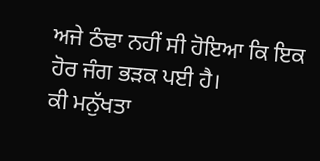ਅਜੇ ਠੰਢਾ ਨਹੀਂ ਸੀ ਹੋਇਆ ਕਿ ਇਕ ਹੋਰ ਜੰਗ ਭੜਕ ਪਈ ਹੈ।
ਕੀ ਮਨੁੱਖਤਾ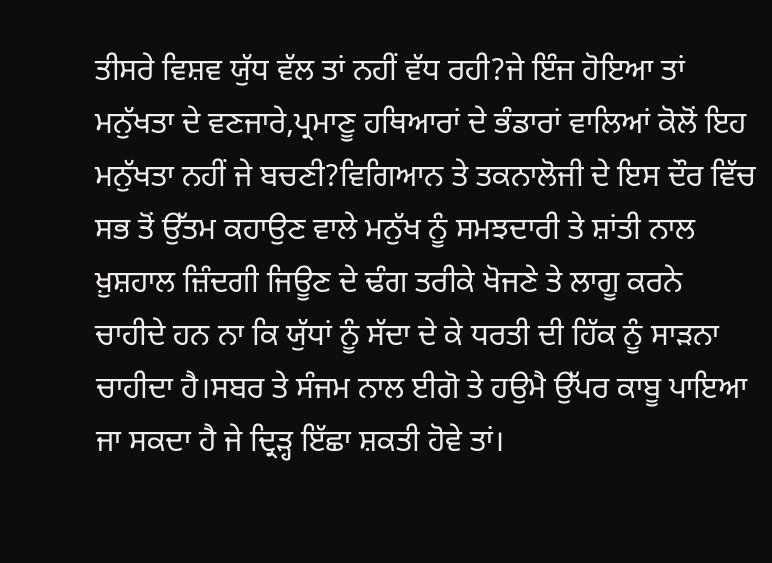ਤੀਸਰੇ ਵਿਸ਼ਵ ਯੁੱਧ ਵੱਲ ਤਾਂ ਨਹੀਂ ਵੱਧ ਰਹੀ?ਜੇ ਇੰਜ ਹੋਇਆ ਤਾਂ ਮਨੁੱਖਤਾ ਦੇ ਵਣਜਾਰੇ,ਪ੍ਰਮਾਣੂ ਹਥਿਆਰਾਂ ਦੇ ਭੰਡਾਰਾਂ ਵਾਲਿਆਂ ਕੋਲੋਂ ਇਹ ਮਨੁੱਖਤਾ ਨਹੀਂ ਜੇ ਬਚਣੀ?ਵਿਗਿਆਨ ਤੇ ਤਕਨਾਲੋਜੀ ਦੇ ਇਸ ਦੌਰ ਵਿੱਚ ਸਭ ਤੋਂ ਉੱਤਮ ਕਹਾਉਣ ਵਾਲੇ ਮਨੁੱਖ ਨੂੰ ਸਮਝਦਾਰੀ ਤੇ ਸ਼ਾਂਤੀ ਨਾਲ ਖ਼ੁਸ਼ਹਾਲ ਜ਼ਿੰਦਗੀ ਜਿਊਣ ਦੇ ਢੰਗ ਤਰੀਕੇ ਖੋਜਣੇ ਤੇ ਲਾਗੂ ਕਰਨੇ ਚਾਹੀਦੇ ਹਨ ਨਾ ਕਿ ਯੁੱਧਾਂ ਨੂੰ ਸੱਦਾ ਦੇ ਕੇ ਧਰਤੀ ਦੀ ਹਿੱਕ ਨੂੰ ਸਾੜਨਾ ਚਾਹੀਦਾ ਹੈ।ਸਬਰ ਤੇ ਸੰਜਮ ਨਾਲ ਈਗੋ ਤੇ ਹਉਮੈ ਉੱਪਰ ਕਾਬੂ ਪਾਇਆ ਜਾ ਸਕਦਾ ਹੈ ਜੇ ਦ੍ਰਿੜ੍ਹ ਇੱਛਾ ਸ਼ਕਤੀ ਹੋਵੇ ਤਾਂ।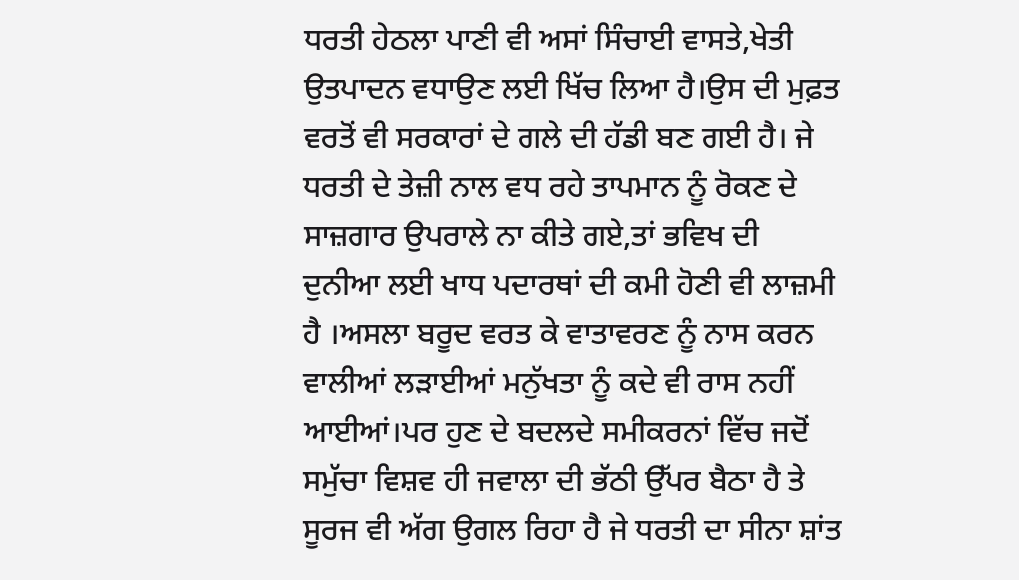ਧਰਤੀ ਹੇਠਲਾ ਪਾਣੀ ਵੀ ਅਸਾਂ ਸਿੰਚਾਈ ਵਾਸਤੇ,ਖੇਤੀ ਉਤਪਾਦਨ ਵਧਾਉਣ ਲਈ ਖਿੱਚ ਲਿਆ ਹੈ।ਉਸ ਦੀ ਮੁਫ਼ਤ ਵਰਤੋਂ ਵੀ ਸਰਕਾਰਾਂ ਦੇ ਗਲੇ ਦੀ ਹੱਡੀ ਬਣ ਗਈ ਹੈ। ਜੇ ਧਰਤੀ ਦੇ ਤੇਜ਼ੀ ਨਾਲ ਵਧ ਰਹੇ ਤਾਪਮਾਨ ਨੂੰ ਰੋਕਣ ਦੇ ਸਾਜ਼ਗਾਰ ਉਪਰਾਲੇ ਨਾ ਕੀਤੇ ਗਏ,ਤਾਂ ਭਵਿਖ ਦੀ ਦੁਨੀਆ ਲਈ ਖਾਧ ਪਦਾਰਥਾਂ ਦੀ ਕਮੀ ਹੋਣੀ ਵੀ ਲਾਜ਼ਮੀ ਹੈ ।ਅਸਲਾ ਬਰੂਦ ਵਰਤ ਕੇ ਵਾਤਾਵਰਣ ਨੂੰ ਨਾਸ ਕਰਨ ਵਾਲੀਆਂ ਲੜਾਈਆਂ ਮਨੁੱਖਤਾ ਨੂੰ ਕਦੇ ਵੀ ਰਾਸ ਨਹੀਂ ਆਈਆਂ।ਪਰ ਹੁਣ ਦੇ ਬਦਲਦੇ ਸਮੀਕਰਨਾਂ ਵਿੱਚ ਜਦੋਂ ਸਮੁੱਚਾ ਵਿਸ਼ਵ ਹੀ ਜਵਾਲਾ ਦੀ ਭੱਠੀ ਉੱਪਰ ਬੈਠਾ ਹੈ ਤੇ ਸੂਰਜ ਵੀ ਅੱਗ ਉਗਲ ਰਿਹਾ ਹੈ ਜੇ ਧਰਤੀ ਦਾ ਸੀਨਾ ਸ਼ਾਂਤ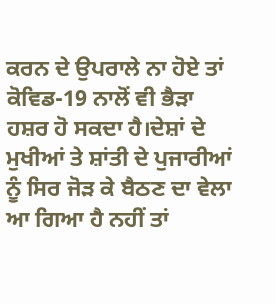ਕਰਨ ਦੇ ਉਪਰਾਲੇ ਨਾ ਹੋਏ ਤਾਂ ਕੋਵਿਡ-19 ਨਾਲੋਂ ਵੀ ਭੈੜਾ ਹਸ਼ਰ ਹੋ ਸਕਦਾ ਹੈ।ਦੇਸ਼ਾਂ ਦੇ ਮੁਖੀਆਂ ਤੇ ਸ਼ਾਂਤੀ ਦੇ ਪੁਜਾਰੀਆਂ ਨੂੰ ਸਿਰ ਜੋੜ ਕੇ ਬੈਠਣ ਦਾ ਵੇਲਾ ਆ ਗਿਆ ਹੈ ਨਹੀਂ ਤਾਂ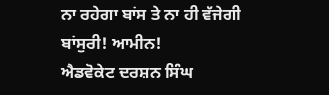ਨਾ ਰਹੇਗਾ ਬਾਂਸ ਤੇ ਨਾ ਹੀ ਵੱਜੇਗੀ ਬਾਂਸੁਰੀ! ਆਮੀਨ!
ਐਡਵੋਕੇਟ ਦਰਸ਼ਨ ਸਿੰਘ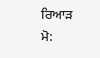ਰਿਆੜ
ਮੋ: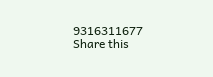9316311677
Share this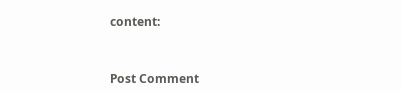content:


Post Comment